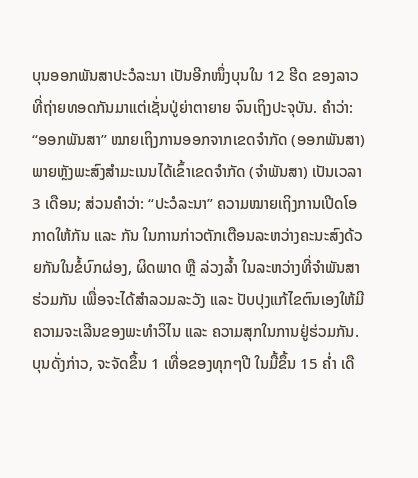ບຸນອອກພັນສາປະວໍລະນາ ເປັນອີກໜຶ່ງບຸນໃນ 12 ຮີດ ຂອງລາວ ທີ່ຖ່າຍທອດກັນມາແຕ່ເຊັ່ນປູ່ຍ່າຕາຍາຍ ຈົນເຖິງປະຈຸບັນ. ຄຳວ່າ: “ອອກພັນສາ” ໝາຍເຖິງການອອກຈາກເຂດຈຳກັດ (ອອກພັນສາ) ພາຍຫຼັງພະສົງສຳມະເນນໄດ້ເຂົ້າເຂດຈຳກັດ (ຈຳພັນສາ) ເປັນເວລາ 3 ເດືອນ; ສ່ວນຄຳວ່າ: “ປະວໍລະນາ” ຄວາມໝາຍເຖິງການເປີດໂອກາດໃຫ້ກັນ ແລະ ກັນ ໃນການກ່າວຕັກເຕືອນລະຫວ່າງຄະນະສົງດ້ວຍກັນໃນຂໍ້ບົກຜ່ອງ, ຜິດພາດ ຫຼື ລ່ວງລໍ້າ ໃນລະຫວ່າງທີ່ຈຳພັນສາຮ່ວມກັນ ເພື່ອຈະໄດ້ສຳລວມລະວັງ ແລະ ປັບປຸງແກ້ໄຂຕົນເອງໃຫ້ມີຄວາມຈະເລີນຂອງພະທຳວິໄນ ແລະ ຄວາມສຸກໃນການຢູ່ຮ່ວມກັນ.
ບຸນດັ່ງກ່າວ, ຈະຈັດຂຶ້ນ 1 ເທື່ອຂອງທຸກໆປີ ໃນມື້ຂຶ້ນ 15 ຄໍ່າ ເດື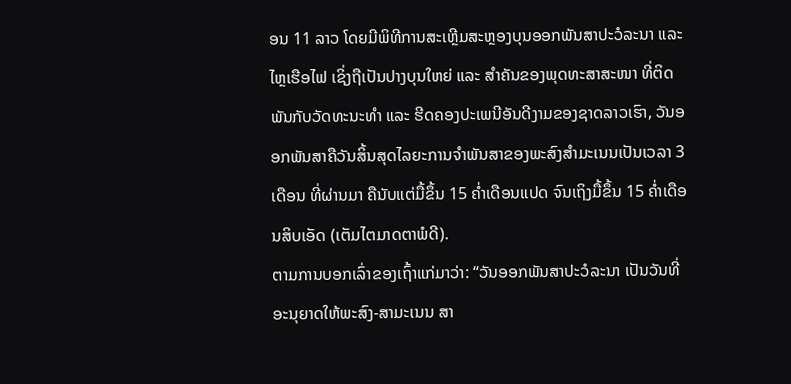ອນ 11 ລາວ ໂດຍມີພິທີການສະເຫຼີມສະຫຼອງບຸນອອກພັນສາປະວໍລະນາ ແລະ ໄຫຼເຮືອໄຟ ເຊິ່ງຖືເປັນປາງບຸນໃຫຍ່ ແລະ ສຳຄັນຂອງພຸດທະສາສະໜາ ທີ່ຕິດພັນກັບວັດທະນະທຳ ແລະ ຮີດຄອງປະເພນີອັນດີງາມຂອງຊາດລາວເຮົາ, ວັນອອກພັນສາຄືວັນສິ້ນສຸດໄລຍະການຈຳພັນສາຂອງພະສົງສໍາມະເນນເປັນເວລາ 3 ເດືອນ ທີ່ຜ່ານມາ ຄືນັບແຕ່ມື້ຂຶ້ນ 15 ຄໍ່າເດືອນແປດ ຈົນເຖິງມື້ຂຶ້ນ 15 ຄໍ່າເດືອນສິບເອັດ (ເຕັມໄຕມາດຕາພໍດີ).
ຕາມການບອກເລົ່າຂອງເຖົ້າແກ່ມາວ່າ: “ວັນອອກພັນສາປະວໍລະນາ ເປັນວັນທີ່ອະນຸຍາດໃຫ້ພະສົງ-ສາມະເນນ ສາ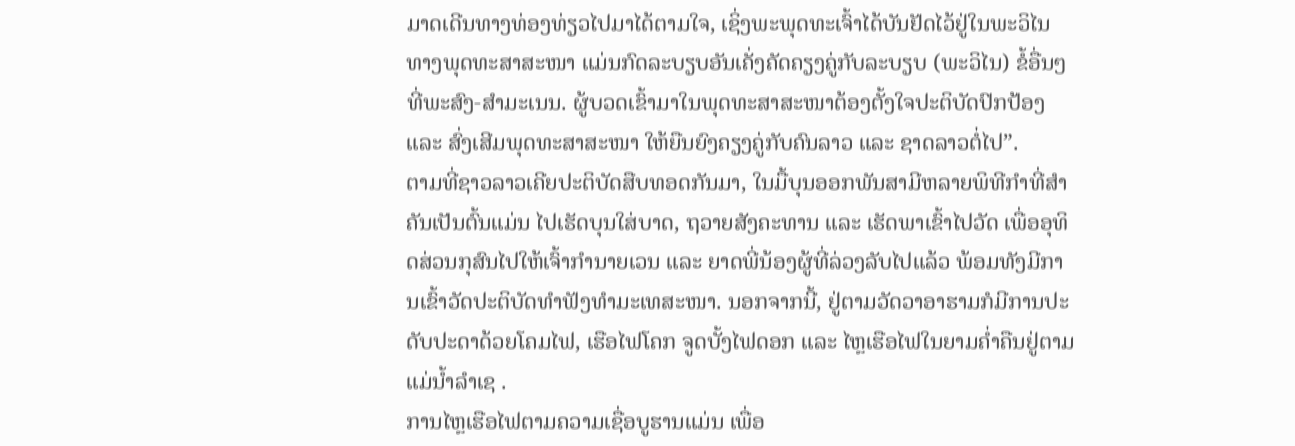ມາດເດີນທາງທ່ອງທ່ຽວໄປມາໄດ້ຕາມໃຈ, ເຊິ່ງພະພຸດທະເຈົ້າໄດ້ບັນຢັດໄວ້ຢູ່ໃນພະວິໄນທາງພຸດທະສາສະໜາ ແມ່ນກົດລະບຽບອັນເຄັ່ງຄັດຄຽງຄູ່ກັບລະບຽບ (ພະວິໄນ) ຂໍ້ອື່ນໆທີ່ພະສົງ-ສໍາມະເນນ. ຜູ້ບວດເຂົ້າມາໃນພຸດທະສາສະໜາຕ້ອງຕັ້ງໃຈປະຕິບັດປົກປ້ອງ ແລະ ສົ່ງເສີມພຸດທະສາສະໜາ ໃຫ້ຍືນຍົງຄຽງຄູ່ກັບຄົນລາວ ແລະ ຊາດລາວຕໍ່ໄປ”.
ຕາມທີ່ຊາວລາວເຄີຍປະຕິບັດສືບທອດກັນມາ, ໃນມື້ບຸນອອກພັນສາມີຫລາຍພິທີກຳທີ່ສຳຄັນເປັນຕົ້ນແມ່ນ ໄປເຮັດບຸນໃສ່ບາດ, ຖວາຍສັງຄະທານ ແລະ ເຮັດພາເຂົ້າໄປວັດ ເພື່ອອຸທິດສ່ວນກຸສົນໄປໃຫ້ເຈົ້າກຳນາຍເວນ ແລະ ຍາດພີ່ນ້ອງຜູ້ທີ່ລ່ວງລັບໄປແລ້ວ ພ້ອມທັງມີການເຂົ້າວັດປະຕິບັດທຳຟັງທຳມະເທສະໜາ. ນອກຈາກນີ້, ຢູ່ຕາມວັດວາອາຮາມກໍມີການປະດັບປະດາດ້ວຍໂຄມໄຟ, ເຮືອໄຟໂຄກ ຈູດບັ້ງໄຟດອກ ແລະ ໄຫຼເຮືອໄຟໃນຍາມຄ່ຳຄືນຢູ່ຕາມແມ່ນ້ຳລຳເຊ .
ການໄຫຼເຮືອໄຟຕາມຄວາມເຊື່ອບູຮານແມ່ນ ເພື່ອ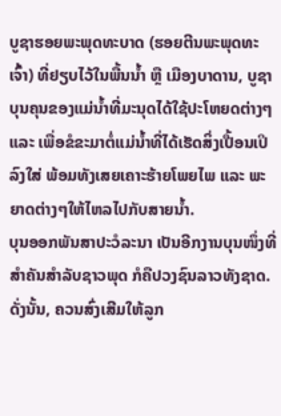ບູຊາຮອຍພະພຸດທະບາດ (ຮອຍຕີນພະພຸດທະເຈົ້າ) ທີ່ຢຽບໄວ້ໃນພື້ນນ້ຳ ຫຼື ເມືອງບາດານ, ບູຊາບຸນຄຸນຂອງແມ່ນ້ຳທີ່ມະນຸດໄດ້ໃຊ້ປະໂຫຍດຕ່າງໆ ແລະ ເພື່ອຂໍຂະມາຕໍ່ແມ່ນ້ຳທີ່ໄດ້ເຮັດສິ່ງເປື້ອນເປິລົງໃສ່ ພ້ອມທັງເສຍເຄາະຮ້າຍໂພຍໄພ ແລະ ພະຍາດຕ່າງໆໃຫ້ໄຫລໄປກັບສາຍນ້ຳ.
ບຸນອອກພັນສາປະວໍລະນາ ເປັນອີກງານບຸນໜຶ່ງທີ່ສຳຄັນສຳລັບຊາວພຸດ ກໍຄືປວງຊົນລາວທັງຊາດ. ດັ່ງນັ້ນ, ຄວນສົ່ງເສີມໃຫ້ລູກ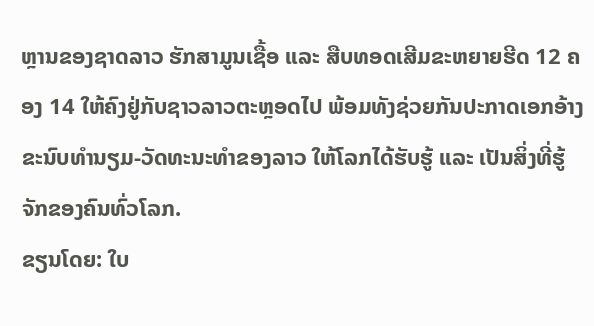ຫຼານຂອງຊາດລາວ ຮັກສາມູນເຊື້ອ ແລະ ສືບທອດເສີມຂະຫຍາຍຮີດ 12 ຄອງ 14 ໃຫ້ຄົງຢູ່ກັບຊາວລາວຕະຫຼອດໄປ ພ້ອມທັງຊ່ວຍກັນປະກາດເອກອ້າງຂະນົບທຳນຽມ-ວັດທະນະທຳຂອງລາວ ໃຫ້ໂລກໄດ້ຮັບຮູ້ ແລະ ເປັນສິ່ງທີ່ຮູ້ຈັກຂອງຄົນທົ່ວໂລກ.
ຂຽນໂດຍ: ໃບ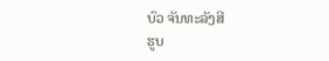ບົວ ຈັນທະລັງສີ
ຮູບ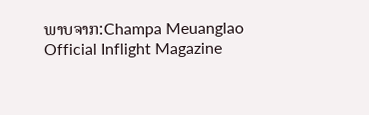ພາບຈາກ:Champa Meuanglao Official Inflight Magazine